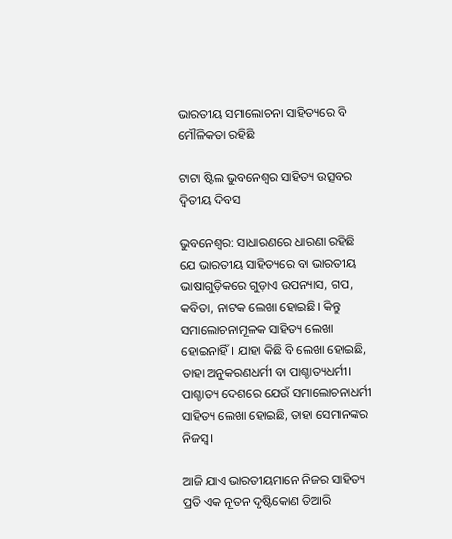ଭାରତୀୟ ସମାଲୋଚନା ସାହିତ୍ୟରେ ବି ମୌଳିକତା ରହିଛି

ଟାଟା ଷ୍ଟିଲ ଭୁବନେଶ୍ବର ସାହିତ୍ୟ ଉତ୍ସବର ଦ୍ବିତୀୟ ଦିବସ

ଭୁବନେଶ୍ବର: ସାଧାରଣରେ ଧାରଣା ରହିଛି ଯେ ଭାରତୀୟ ସାହିତ୍ୟରେ ବା ଭାରତୀୟ ଭାଷାଗୁଡ଼ିକରେ ଗୁଡ଼ାଏ ଉପନ୍ୟାସ, ଗପ, କବିତା, ନାଟକ ଲେଖା ‌‌ହୋଇଛି। କିନ୍ତୁ ସମାଲୋଚନାମୂଳକ ସାହିତ୍ୟ ଲେଖା ହୋଇନାହିଁ। ଯାହା କିଛି ବି ଲେଖା ହୋଇଛି, ତାହା ଅନୁକରଣଧର୍ମୀ ବା ପାଶ୍ଚାତ୍ୟଧର୍ମୀ। ପାଶ୍ଚାତ୍ୟ ଦେଶରେ ଯେଉଁ ସମାଲୋଚନାଧର୍ମୀ ସାହିତ୍ୟ ଲେଖା ହୋଇଛି, ତାହା ସେମାନଙ୍କର ନିଜସ୍ବ।

ଆଜି ଯାଏ ଭାରତୀୟମାନେ ନିଜର ସାହିତ୍ୟ ପ୍ରତି ଏକ ନୂତନ ଦୃଷ୍ଟିକୋଣ ତିଆରି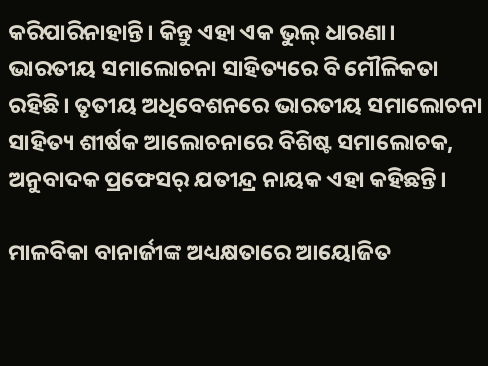କରିପାରିନାହାନ୍ତି। କିନ୍ତୁ ଏହା ଏକ ଭୁଲ୍‌ ଧାରଣା। ଭାରତୀୟ ସମାଲୋଚନା ସାହିତ୍ୟରେ ବି ମୌଳିକତା ରହିଛି। ତୃତୀୟ ଅଧିବେଶନରେ ଭାରତୀୟ ସମାଲୋଚନା ସାହିତ୍ୟ ଶୀର୍ଷକ ଆଲୋଚନାରେ ବିଶିଷ୍ଟ ସମାଲୋଚକ, ଅନୁବାଦକ ପ୍ରଫେସର୍‌ ଯତୀନ୍ଦ୍ର ନାୟକ ଏହା କହିଛନ୍ତି।

ମାଳବିକା ବାନାର୍ଜୀଙ୍କ ଅଧ୍ୟକ୍ଷତାରେ ଆୟୋଜିତ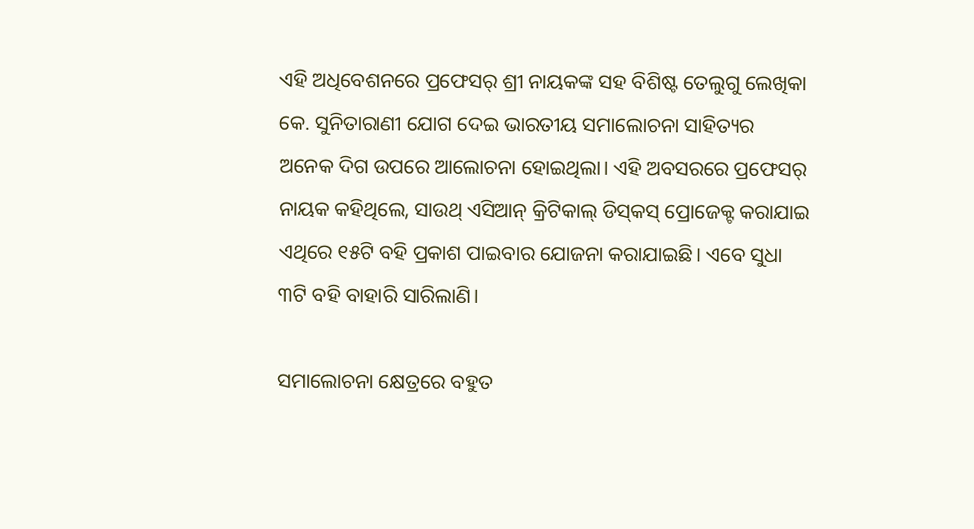ଏହି ଅଧିବେଶନରେ ପ୍ରଫେସର୍‌ ଶ୍ରୀ ନାୟକଙ୍କ ସହ ବିଶିଷ୍ଟ ତେଲୁଗୁ ଲେଖିକା କେ. ସୁନିତାରାଣୀ ଯୋଗ ଦେଇ ଭାରତୀୟ ସମାଲୋଚନା ସାହିତ୍ୟର ଅନେକ ଦିଗ ଉପରେ ଆଲୋଚନା ହୋଇଥିଲା। ଏହି ଅବସରରେ ପ୍ରଫେସର୍‌ ନାୟକ କହିଥିଲେ, ସାଉଥ୍‌ ଏସିଆନ୍‌ କ୍ରିଟିକାଲ୍‌ ଡିସ୍‌କସ୍‌ ପ୍ରୋଜେକ୍ଟ କରାଯାଇ ଏଥିରେ ୧୫ଟି ବହି ପ୍ରକାଶ ପାଇବାର ଯୋଜନା କରାଯାଇଛି। ଏବେ ସୁଧା ୩ଟି ବହି ବାହାରି ସାରିଲାଣି।

ସମାଲୋଚନା କ୍ଷେତ୍ରରେ ବହୁତ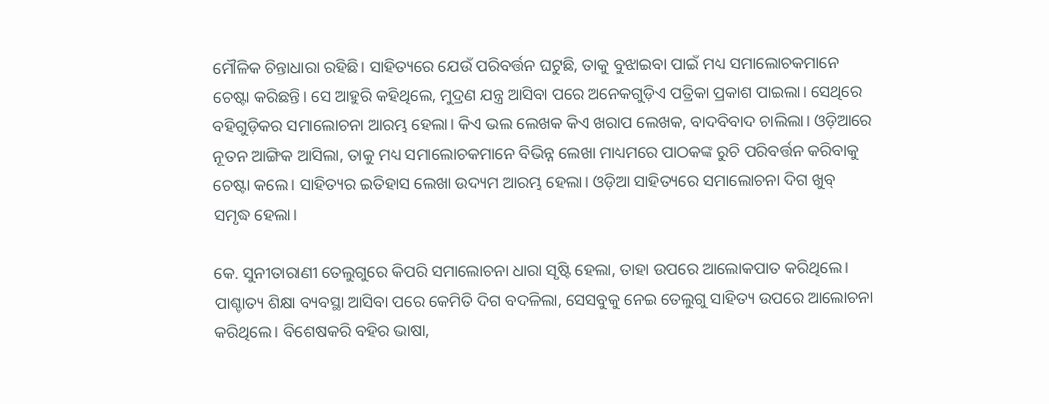ମୌଳିକ ଚିନ୍ତାଧାରା ରହିଛି। ସାହିତ୍ୟରେ ଯେଉଁ ପରିବର୍ତ୍ତନ ଘଟୁଛି, ତାକୁ ବୁଝାଇବା ପାଇଁ ମଧ୍ୟ ସମାଲୋଚକମାନେ ଚେଷ୍ଟା କରିଛନ୍ତି। ସେ ଆହୁରି କହିଥିଲେ, ମୁଦ୍ରଣ ଯନ୍ତ୍ର ଆସିବା ପରେ ଅନେକଗୁଡ଼ିଏ ପତ୍ରିକା ପ୍ରକାଶ ପାଇଲା। ସେଥିରେ ବହିଗୁଡ଼ିକର ସମାଲୋଚନା ଆରମ୍ଭ ହେଲା। କିଏ ଭଲ ଲେଖକ କିଏ ଖରାପ ଲେଖକ, ବାଦବିବାଦ ଚାଲିଲା। ଓଡ଼ିଆରେ ନୂତନ ଆଙ୍ଗିକ ଆସିଲା, ତାକୁ ମଧ୍ୟ ସମାଲୋଚକମାନେ ବିଭିନ୍ନ ଲେଖା ମାଧ୍ୟମରେ ପାଠକଙ୍କ ରୁଚି ପରିବର୍ତ୍ତନ କରିବାକୁ ଚେଷ୍ଟା କଲେ। ସାହିତ୍ୟର ଇତିହାସ ଲେଖା ଉଦ୍ୟମ ଆରମ୍ଭ ହେଲା। ଓଡ଼ିଆ ସାହିତ୍ୟରେ ସମା‌ଲୋଚନା ଦିଗ ଖୁବ୍‌ ସମୃଦ୍ଧ ହେଲା।

କେ. ସୁନୀତାରାଣୀ ତେଲୁଗୁରେ କିପରି ସମାଲୋଚନା ଧାରା ସୃଷ୍ଟି ହେଲା, ତାହା ଉପରେ ଆଲୋକପାତ କରିଥିଲେ। ପାଶ୍ଚାତ୍ୟ ଶିକ୍ଷା ବ୍ୟବସ୍ଥା ଆସିବା ପରେ କେମିତି ଦିଗ ବଦଳିଲା, ସେସବୁକୁ ନେଇ ତେଲୁଗୁ ସାହିତ୍ୟ ଉପରେ ଆଲୋଚନା କରିଥିଲେ। ବିଶେଷକରି ବହିର ଭାଷା,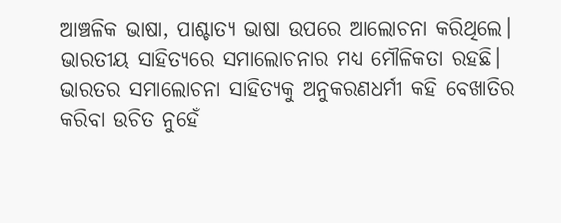ଆଞ୍ଚଳିକ ଭାଷା, ପାଶ୍ଚାତ୍ୟ ଭାଷା ଉପରେ ଆଲୋଚନା କରିଥିଲେ। ଭାରତୀୟ ସାହିତ୍ୟରେ ସମାଲୋଚନାର ମଧ୍ୟ ମୌଳିକତା ରହଛି। ଭାରତର ସମାଲୋଚନା ସାହିତ୍ୟକୁ ଅନୁକରଣଧର୍ମୀ କହି ବେଖାତିର କରିବା ଉଚିତ ନୁହେଁ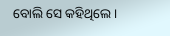ବୋଲି ସେ କହିଥିଲେ।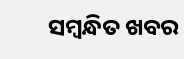ସମ୍ବନ୍ଧିତ ଖବର